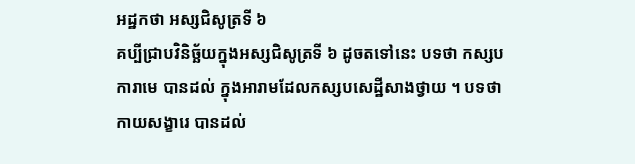អដ្ឋកថា អស្សជិសូត្រទី ៦
គប្បីជ្រាបវិនិច្ឆ័យក្នុងអស្សជិសូត្រទី ៦ ដូចតទៅនេះ បទថា កស្សបការាមេ បានដល់ ក្នុងអារាមដែលកស្សបសេដ្ឋីសាងថ្វាយ ។ បទថា កាយសង្ខារេ បានដល់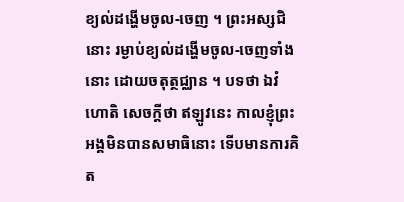ខ្យល់ដង្ហើមចូល-ចេញ ។ ព្រះអស្សជិនោះ រម្ងាប់ខ្យល់ដង្ហើមចូល-ចេញទាំងនោះ ដោយចតុត្ថជ្ឈាន ។ បទថា ឯវំ ហោតិ សេចក្តីថា ឥឡូវនេះ កាលខ្ញុំព្រះអង្គមិនបានសមាធិនោះ ទើបមានការគិត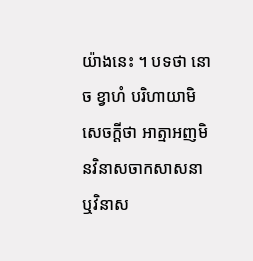យ៉ាងនេះ ។ បទថា នោ ច ខ្វាហំ បរិហាយាមិ សេចក្តីថា អាត្មាអញមិនវិនាសចាកសាសនា ឬវិនាស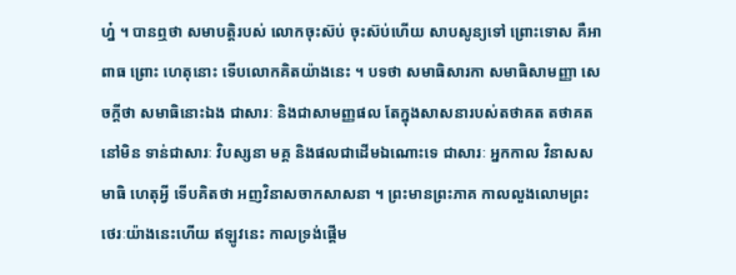ហ្ន៎ ។ បានឮថា សមាបត្តិរបស់ លោកចុះស៊ប់ ចុះស៊ប់ហើយ សាបសូន្យទៅ ព្រោះទោស គឺអាពាធ ព្រោះ ហេតុនោះ ទើបលោកគិតយ៉ាងនេះ ។ បទថា សមាធិសារកា សមាធិសាមញ្ញា សេចក្តីថា សមាធិនោះឯង ជាសារៈ និងជាសាមញ្ញផល តែក្នុងសាសនារបស់តថាគត តថាគតនៅមិន ទាន់ជាសារៈ វិបស្សនា មគ្គ និងផលជាដើមឯណោះទេ ជាសារៈ អ្នកកាល វិនាសសមាធិ ហេតុអ្វី ទើបគិតថា អញវិនាសចាកសាសនា ។ ព្រះមានព្រះភាគ កាលលួងលោមព្រះថេរៈយ៉ាងនេះហើយ ឥឡូវនេះ កាលទ្រង់ផ្តើម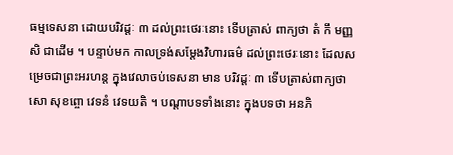ធម្មទេសនា ដោយបរិវដ្តៈ ៣ ដល់ព្រះថេរៈនោះ ទើបត្រាស់ ពាក្យថា តំ កឹ មញ្ញសិ ជាដើម ។ បន្ទាប់មក កាលទ្រង់សម្តែងវិហារធម៌ ដល់ព្រះថេរៈនោះ ដែលសម្រេចជាព្រះអរហន្ត ក្នុងវេលាចប់ទេសនា មាន បរិវដ្តៈ ៣ ទើបត្រាស់ពាក្យថា សោ សុខព្ចោ វេទនំ វេទយតិ ។ បណ្តាបទទាំងនោះ ក្នុងបទថា អនភិ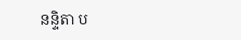នន្ទិតា ប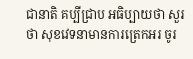ជានាតិ គប្បីជ្រាប អធិប្បាយថា សួរថា សុខវេទនាមានការត្រេកអរ ចូរ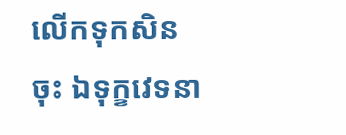លើកទុកសិនចុះ ឯទុក្ខវេទនា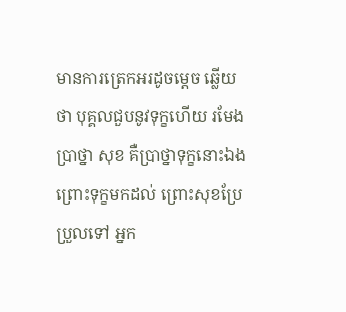មានការត្រេកអរដូចម្តេច ឆ្លើយថា បុគ្គលជួបនូវទុក្ខហើយ រមែងប្រាថ្នា សុខ គឺប្រាថ្នាទុក្ខនោះឯង ព្រោះទុក្ខមកដល់ ព្រោះសុខប្រែប្រួលទៅ អ្នក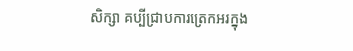សិក្សា គប្បីជ្រាបការត្រេកអរក្នុង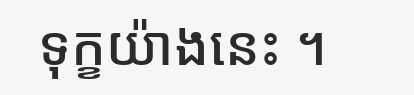ទុក្ខយ៉ាងនេះ ។